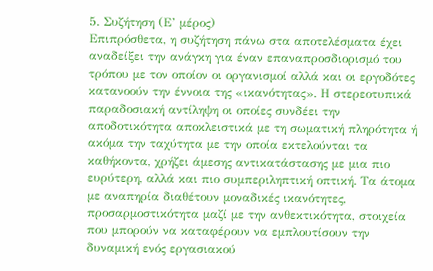5. Συζήτηση (Ε’ μέρος)
Επιπρόσθετα, η συζήτηση πάνω στα αποτελέσματα έχει αναδείξει την ανάγκη για έναν επαναπροσδιορισμό του τρόπου με τον οποίον οι οργανισμοί αλλά και οι εργοδότες κατανοούν την έννοια της «ικανότητας». Η στερεοτυπικά παραδοσιακή αντίληψη οι οποίες συνδέει την αποδοτικότητα αποκλειστικά με τη σωματική πληρότητα ή ακόμα την ταχύτητα με την οποία εκτελούνται τα καθήκοντα, χρήζει άμεσης αντικατάστασης με μια πιο ευρύτερη, αλλά και πιο συμπεριληπτική οπτική. Τα άτομα με αναπηρία διαθέτουν μοναδικές ικανότητες, προσαρμοστικότητα μαζί με την ανθεκτικότητα, στοιχεία που μπορούν να καταφέρουν να εμπλουτίσουν την δυναμική ενός εργασιακού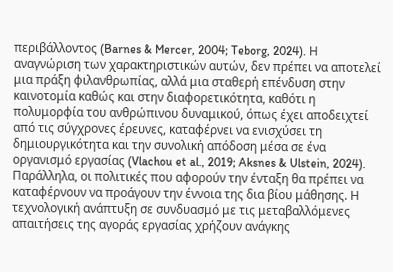περιβάλλοντος (Barnes & Mercer, 2004; Teborg, 2024). Η αναγνώριση των χαρακτηριστικών αυτών, δεν πρέπει να αποτελεί μια πράξη φιλανθρωπίας, αλλά μια σταθερή επένδυση στην καινοτομία καθώς και στην διαφορετικότητα, καθότι η πολυμορφία του ανθρώπινου δυναμικού, όπως έχει αποδειχτεί από τις σύγχρονες έρευνες, καταφέρνει να ενισχύσει τη δημιουργικότητα και την συνολική απόδοση μέσα σε ένα οργανισμό εργασίας (Vlachou et al., 2019; Aksnes & Ulstein, 2024).
Παράλληλα, οι πολιτικές που αφορούν την ένταξη θα πρέπει να καταφέρνουν να προάγουν την έννοια της δια βίου μάθησης. Η τεχνολογική ανάπτυξη σε συνδυασμό με τις μεταβαλλόμενες απαιτήσεις της αγοράς εργασίας χρήζουν ανάγκης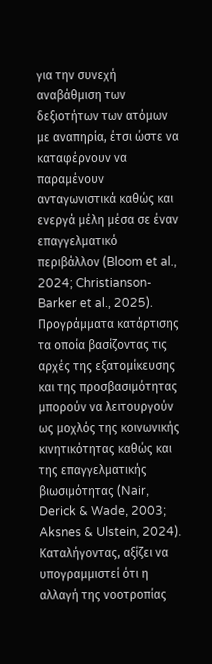για την συνεχή αναβάθμιση των δεξιοτήτων των ατόμων με αναπηρία, έτσι ώστε να καταφέρνουν να παραμένουν ανταγωνιστικά καθώς και ενεργά μέλη μέσα σε έναν επαγγελματικό περιβάλλον (Bloom et al., 2024; Christianson-Barker et al., 2025). Προγράμματα κατάρτισης τα οποία βασίζοντας τις αρχές της εξατομίκευσης και της προσβασιμότητας μπορούν να λειτουργούν ως μοχλός της κοινωνικής κινητικότητας καθώς και της επαγγελματικής βιωσιμότητας (Nair, Derick & Wade, 2003; Aksnes & Ulstein, 2024). Καταλήγοντας, αξίζει να υπογραμμιστεί ότι η αλλαγή της νοοτροπίας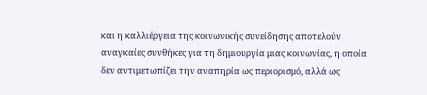και η καλλιέργεια της κοινωνικής συνείδησης αποτελούν αναγκαίες συνθήκες για τη δημιουργία μιας κοινωνίας, η οποία δεν αντιμετωπίζει την αναπηρία ως περιορισμό, αλλά ως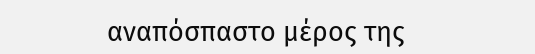αναπόσπαστο μέρος της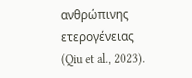ανθρώπινης ετερογένειας (Qiu et al., 2023).